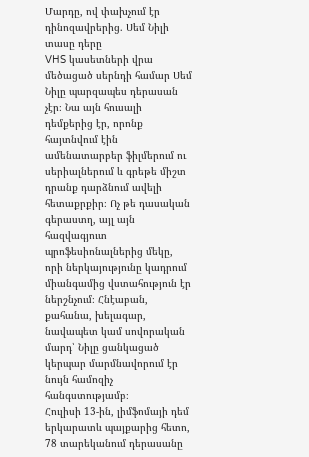Մարդը, ով փախչում էր դինոզավրերից. Սեմ Նիլի տասը դերը
VHS կասետների վրա մեծացած սերնդի համար Սեմ Նիլը պարզապես դերասան չէր։ Նա այն հուսալի դեմքերից էր, որոնք հայտնվում էին ամենատարբեր ֆիլմերում ու սերիալներում և գրեթե միշտ դրանք դարձնում ավելի հետաքրքիր։ Ոչ թե դասական գերաստղ, այլ այն հազվագյուտ պրոֆեսիոնալներից մեկը, որի ներկայությունը կադրում միանգամից վստահություն էր ներշնչում։ Հնէաբան, քահանա, խելագար, նավապետ կամ սովորական մարդ՝ Նիլը ցանկացած կերպար մարմնավորում էր նույն համոզիչ հանգստությամբ։
Հուլիսի 13-ին, լիմֆոմայի դեմ երկարատև պայքարից հետո, 78 տարեկանում դերասանը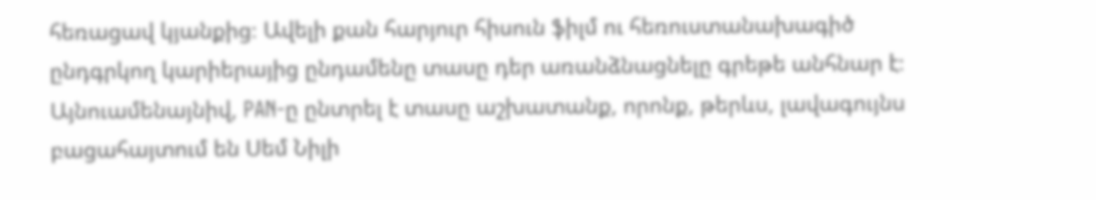հեռացավ կյանքից։ Ավելի քան հարյուր հիսուն ֆիլմ ու հեռուստանախագիծ ընդգրկող կարիերայից ընդամենը տասը դեր առանձնացնելը գրեթե անհնար է։
Այնուամենայնիվ, PAN-ը ընտրել է տասը աշխատանք, որոնք, թերևս, լավագույնս բացահայտում են Սեմ Նիլի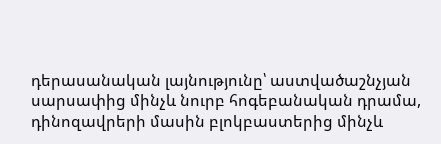դերասանական լայնությունը՝ աստվածաշնչյան սարսափից մինչև նուրբ հոգեբանական դրամա, դինոզավրերի մասին բլոկբաստերից մինչև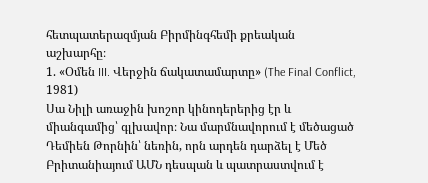հետպատերազմյան Բիրմինգհեմի քրեական աշխարհը։
1. «Օմեն III. Վերջին ճակատամարտը» (The Final Conflict, 1981)
Սա Նիլի առաջին խոշոր կինոդերերից էր և միանգամից՝ գլխավոր։ Նա մարմնավորում է մեծացած Դեմիեն Թորնին՝ նեռին, որն արդեն դարձել է Մեծ Բրիտանիայում ԱՄՆ դեսպան և պատրաստվում է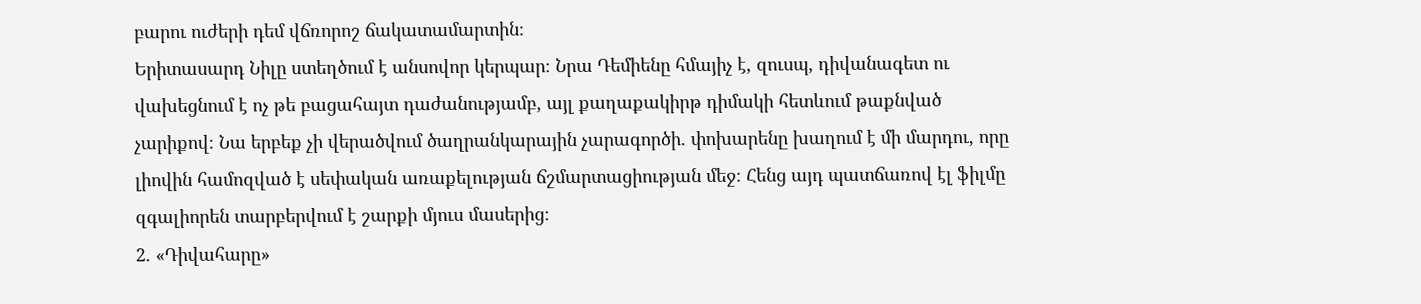բարու ուժերի դեմ վճռորոշ ճակատամարտին։
Երիտասարդ Նիլը ստեղծում է անսովոր կերպար։ Նրա Դեմիենը հմայիչ է, զուսպ, դիվանագետ ու վախեցնում է ոչ թե բացահայտ դաժանությամբ, այլ քաղաքակիրթ դիմակի հետևում թաքնված չարիքով։ Նա երբեք չի վերածվում ծաղրանկարային չարագործի. փոխարենը խաղում է մի մարդու, որը լիովին համոզված է սեփական առաքելության ճշմարտացիության մեջ։ Հենց այդ պատճառով էլ ֆիլմը զգալիորեն տարբերվում է շարքի մյուս մասերից։
2. «Դիվահարը»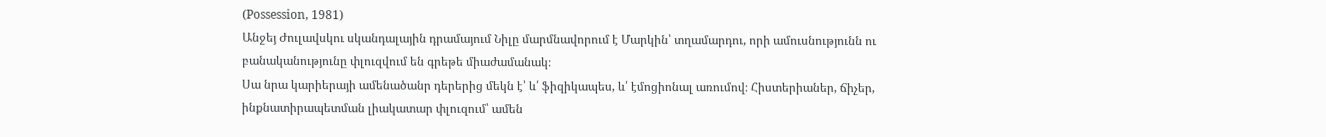(Possession, 1981)
Անջեյ Ժուլավսկու սկանդալային դրամայում Նիլը մարմնավորում է Մարկին՝ տղամարդու, որի ամուսնությունն ու բանականությունը փլուզվում են գրեթե միաժամանակ։
Սա նրա կարիերայի ամենածանր դերերից մեկն է՝ և՛ ֆիզիկապես, և՛ էմոցիոնալ առումով։ Հիստերիաներ, ճիչեր, ինքնատիրապետման լիակատար փլուզում՝ ամեն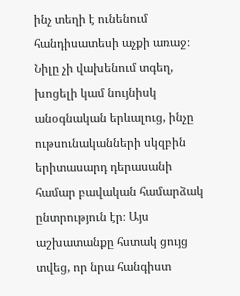ինչ տեղի է ունենում հանդիսատեսի աչքի առաջ։ Նիլը չի վախենում տգեղ, խոցելի կամ նույնիսկ անօգնական երևալուց, ինչը ութսունականների սկզբին երիտասարդ դերասանի համար բավական համարձակ ընտրություն էր։ Այս աշխատանքը հստակ ցույց տվեց, որ նրա հանգիստ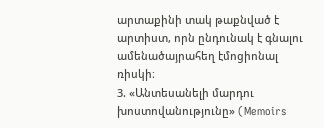արտաքինի տակ թաքնված է արտիստ, որն ընդունակ է գնալու ամենածայրահեղ էմոցիոնալ ռիսկի։
3. «Անտեսանելի մարդու խոստովանությունը» (Memoirs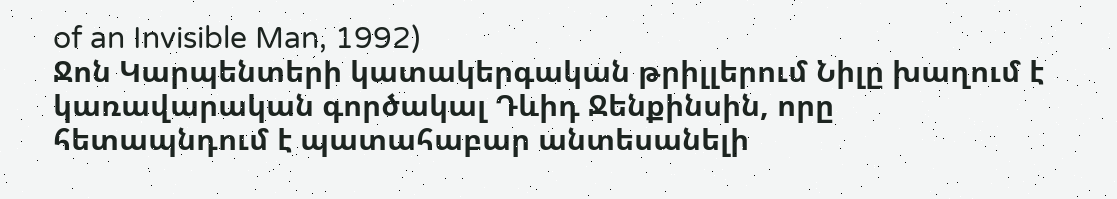of an Invisible Man, 1992)
Ջոն Կարպենտերի կատակերգական թրիլլերում Նիլը խաղում է կառավարական գործակալ Դևիդ Ջենքինսին, որը հետապնդում է պատահաբար անտեսանելի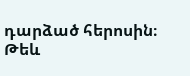դարձած հերոսին։
Թեև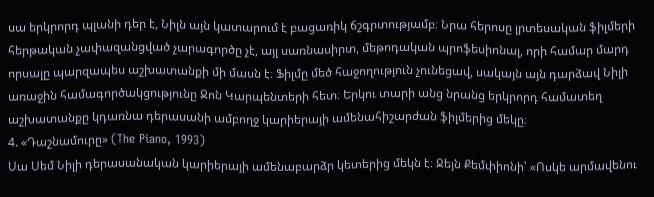սա երկրորդ պլանի դեր է, Նիլն այն կատարում է բացառիկ ճշգրտությամբ։ Նրա հերոսը լրտեսական ֆիլմերի հերթական չափազանցված չարագործը չէ, այլ սառնասիրտ, մեթոդական պրոֆեսիոնալ, որի համար մարդ որսալը պարզապես աշխատանքի մի մասն է։ Ֆիլմը մեծ հաջողություն չունեցավ, սակայն այն դարձավ Նիլի առաջին համագործակցությունը Ջոն Կարպենտերի հետ։ Երկու տարի անց նրանց երկրորդ համատեղ աշխատանքը կդառնա դերասանի ամբողջ կարիերայի ամենահիշարժան ֆիլմերից մեկը։
4. «Դաշնամուրը» (The Piano, 1993)
Սա Սեմ Նիլի դերասանական կարիերայի ամենաբարձր կետերից մեկն է։ Ջեյն Քեմփիոնի՝ «Ոսկե արմավենու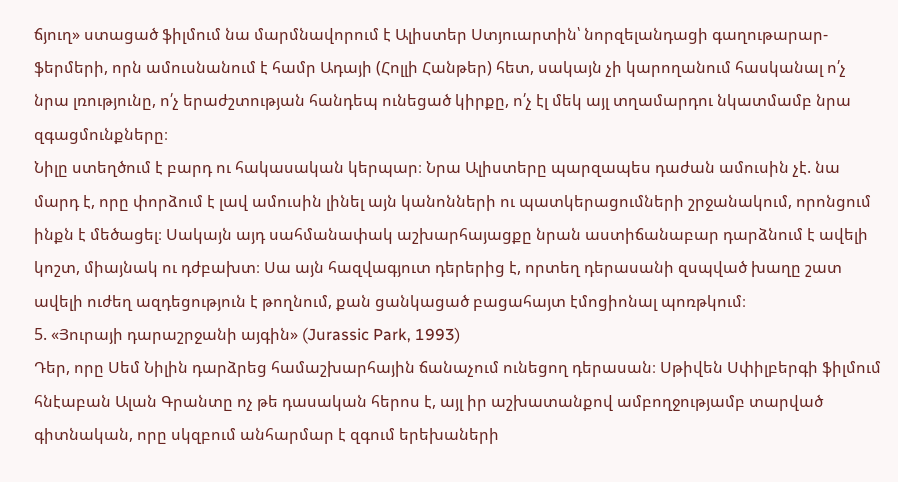ճյուղ» ստացած ֆիլմում նա մարմնավորում է Ալիստեր Ստյուարտին՝ նորզելանդացի գաղութարար-ֆերմերի, որն ամուսնանում է համր Ադայի (Հոլլի Հանթեր) հետ, սակայն չի կարողանում հասկանալ ո՛չ նրա լռությունը, ո՛չ երաժշտության հանդեպ ունեցած կիրքը, ո՛չ էլ մեկ այլ տղամարդու նկատմամբ նրա զգացմունքները։
Նիլը ստեղծում է բարդ ու հակասական կերպար։ Նրա Ալիստերը պարզապես դաժան ամուսին չէ. նա մարդ է, որը փորձում է լավ ամուսին լինել այն կանոնների ու պատկերացումների շրջանակում, որոնցում ինքն է մեծացել։ Սակայն այդ սահմանափակ աշխարհայացքը նրան աստիճանաբար դարձնում է ավելի կոշտ, միայնակ ու դժբախտ։ Սա այն հազվագյուտ դերերից է, որտեղ դերասանի զսպված խաղը շատ ավելի ուժեղ ազդեցություն է թողնում, քան ցանկացած բացահայտ էմոցիոնալ պոռթկում։
5. «Յուրայի դարաշրջանի այգին» (Jurassic Park, 1993)
Դեր, որը Սեմ Նիլին դարձրեց համաշխարհային ճանաչում ունեցող դերասան։ Սթիվեն Սփիլբերգի ֆիլմում հնէաբան Ալան Գրանտը ոչ թե դասական հերոս է, այլ իր աշխատանքով ամբողջությամբ տարված գիտնական, որը սկզբում անհարմար է զգում երեխաների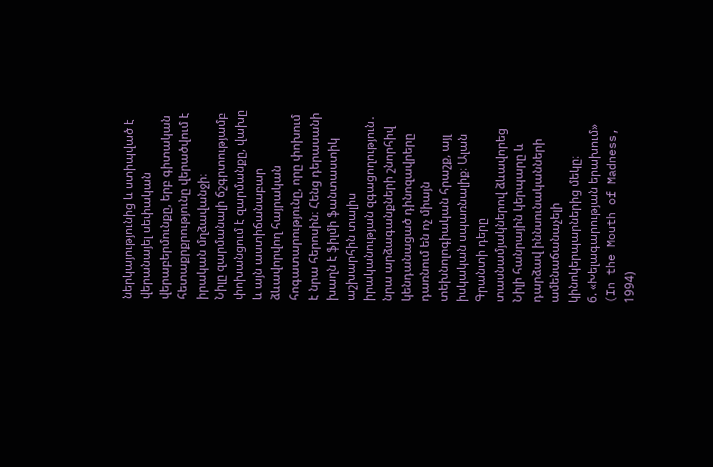ներկայությունից և ստիպված է վերանայել սեփական վերաբերմունքը, երբ գիտական հետաքրքրությունը վերածվում է իրական մղձավանջի։
Նիլը զարմանալի ճշգրտությամբ փոխանցում է զարմանքը, վախը և այն աստիճանաբար ձևավորվող հայրական հոգատարությունը, որը փոխում է նրա հերոսին։ Հենց դերասանի խաղն է ֆիլմի ֆանտաստիկ աշխարհին տալիս իրականության զգացողություն․ նրա արձագանքների շնորհիվ կենդանացած դինոզավրերը դառնում են ոչ միայն տեխնոլոգիական հրաշք, այլ իսկական սպառնալիք։ Ալան Գրանտի դերը տասնամյակներով ձևավորեց Նիլի հանրային կերպարը և դարձավ իննսունականների ամենաճանաչելի կինոկերպարներից մեկը։
6. «Խելագարության երախում» (In the Mouth of Madness, 1994)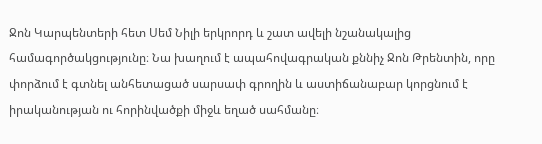Ջոն Կարպենտերի հետ Սեմ Նիլի երկրորդ և շատ ավելի նշանակալից համագործակցությունը։ Նա խաղում է ապահովագրական քննիչ Ջոն Թրենտին, որը փորձում է գտնել անհետացած սարսափ գրողին և աստիճանաբար կորցնում է իրականության ու հորինվածքի միջև եղած սահմանը։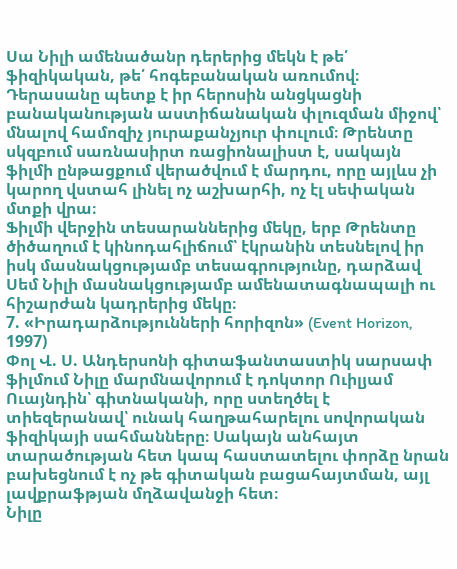Սա Նիլի ամենածանր դերերից մեկն է թե՛ ֆիզիկական, թե՛ հոգեբանական առումով։ Դերասանը պետք է իր հերոսին անցկացնի բանականության աստիճանական փլուզման միջով՝ մնալով համոզիչ յուրաքանչյուր փուլում։ Թրենտը սկզբում սառնասիրտ ռացիոնալիստ է, սակայն ֆիլմի ընթացքում վերածվում է մարդու, որը այլևս չի կարող վստահ լինել ոչ աշխարհի, ոչ էլ սեփական մտքի վրա։
Ֆիլմի վերջին տեսարաններից մեկը, երբ Թրենտը ծիծաղում է կինոդահլիճում՝ էկրանին տեսնելով իր իսկ մասնակցությամբ տեսագրությունը, դարձավ Սեմ Նիլի մասնակցությամբ ամենատագնապալի ու հիշարժան կադրերից մեկը։
7. «Իրադարձությունների հորիզոն» (Event Horizon, 1997)
Փոլ Վ. Ս. Անդերսոնի գիտաֆանտաստիկ սարսափ ֆիլմում Նիլը մարմնավորում է դոկտոր Ուիլյամ Ուայնդին՝ գիտնականի, որը ստեղծել է տիեզերանավ՝ ունակ հաղթահարելու սովորական ֆիզիկայի սահմանները։ Սակայն անհայտ տարածության հետ կապ հաստատելու փորձը նրան բախեցնում է ոչ թե գիտական բացահայտման, այլ լավքրաֆթյան մղձավանջի հետ։
Նիլը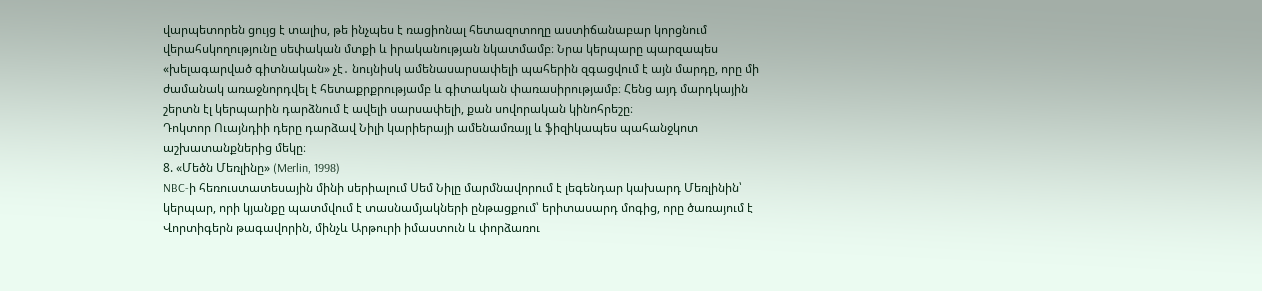վարպետորեն ցույց է տալիս, թե ինչպես է ռացիոնալ հետազոտողը աստիճանաբար կորցնում վերահսկողությունը սեփական մտքի և իրականության նկատմամբ։ Նրա կերպարը պարզապես «խելագարված գիտնական» չէ․ նույնիսկ ամենասարսափելի պահերին զգացվում է այն մարդը, որը մի ժամանակ առաջնորդվել է հետաքրքրությամբ և գիտական փառասիրությամբ։ Հենց այդ մարդկային շերտն էլ կերպարին դարձնում է ավելի սարսափելի, քան սովորական կինոհրեշը։
Դոկտոր Ուայնդիի դերը դարձավ Նիլի կարիերայի ամենամռայլ և ֆիզիկապես պահանջկոտ աշխատանքներից մեկը։
8. «Մեծն Մեռլինը» (Merlin, 1998)
NBC-ի հեռուստատեսային մինի սերիալում Սեմ Նիլը մարմնավորում է լեգենդար կախարդ Մեռլինին՝ կերպար, որի կյանքը պատմվում է տասնամյակների ընթացքում՝ երիտասարդ մոգից, որը ծառայում է Վորտիգերն թագավորին, մինչև Արթուրի իմաստուն և փորձառու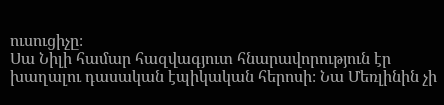ուսուցիչը։
Սա Նիլի համար հազվագյուտ հնարավորություն էր խաղալու դասական էպիկական հերոսի։ Նա Մեռլինին չի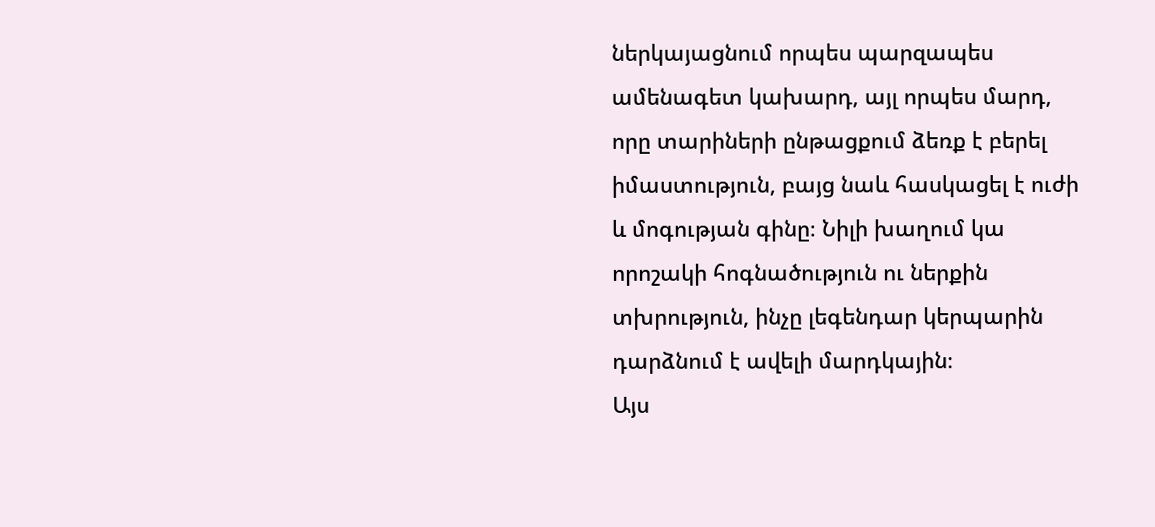ներկայացնում որպես պարզապես ամենագետ կախարդ, այլ որպես մարդ, որը տարիների ընթացքում ձեռք է բերել իմաստություն, բայց նաև հասկացել է ուժի և մոգության գինը։ Նիլի խաղում կա որոշակի հոգնածություն ու ներքին տխրություն, ինչը լեգենդար կերպարին դարձնում է ավելի մարդկային։
Այս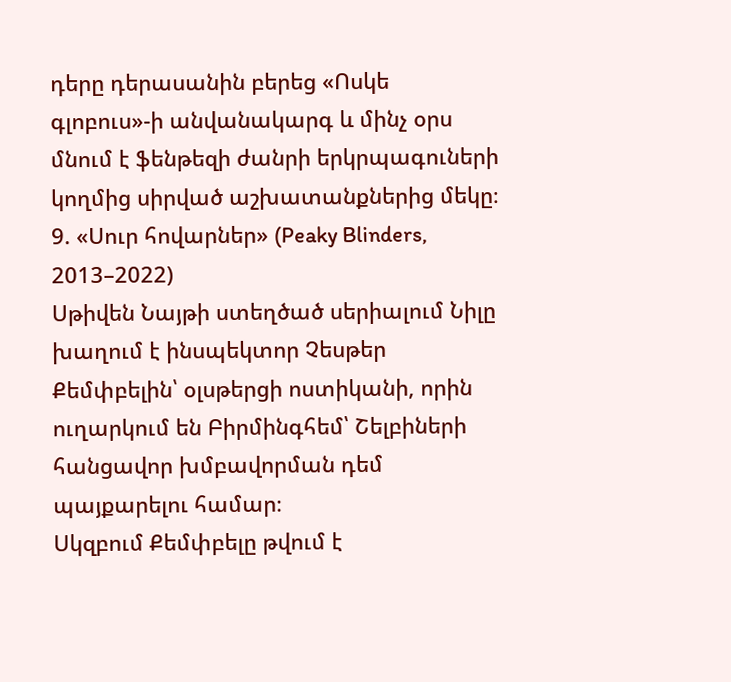դերը դերասանին բերեց «Ոսկե գլոբուս»-ի անվանակարգ և մինչ օրս մնում է ֆենթեզի ժանրի երկրպագուների կողմից սիրված աշխատանքներից մեկը։
9. «Սուր հովարներ» (Peaky Blinders, 2013–2022)
Սթիվեն Նայթի ստեղծած սերիալում Նիլը խաղում է ինսպեկտոր Չեսթեր Քեմփբելին՝ օլսթերցի ոստիկանի, որին ուղարկում են Բիրմինգհեմ՝ Շելբիների հանցավոր խմբավորման դեմ պայքարելու համար։
Սկզբում Քեմփբելը թվում է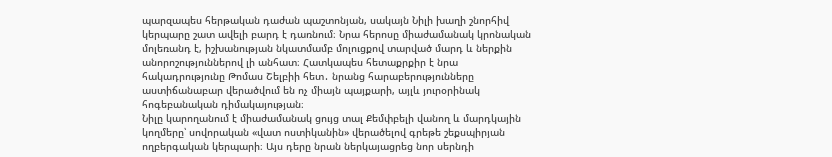պարզապես հերթական դաժան պաշտոնյան, սակայն Նիլի խաղի շնորհիվ կերպարը շատ ավելի բարդ է դառնում։ Նրա հերոսը միաժամանակ կրոնական մոլեռանդ է, իշխանության նկատմամբ մոլուցքով տարված մարդ և ներքին անորոշություններով լի անհատ։ Հատկապես հետաքրքիր է նրա հակադրությունը Թոմաս Շելբիի հետ․ նրանց հարաբերությունները աստիճանաբար վերածվում են ոչ միայն պայքարի, այլև յուրօրինակ հոգեբանական դիմակայության։
Նիլը կարողանում է միաժամանակ ցույց տալ Քեմփբելի վանող և մարդկային կողմերը՝ սովորական «վատ ոստիկանին» վերածելով գրեթե շեքսպիրյան ողբերգական կերպարի։ Այս դերը նրան ներկայացրեց նոր սերնդի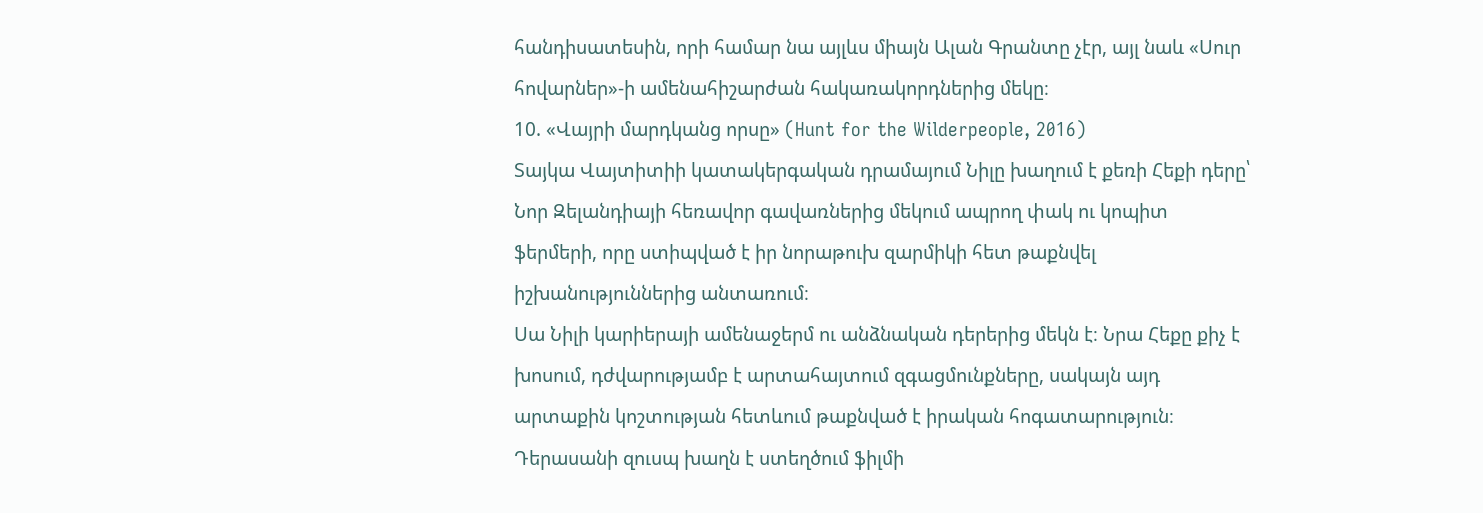հանդիսատեսին, որի համար նա այլևս միայն Ալան Գրանտը չէր, այլ նաև «Սուր հովարներ»-ի ամենահիշարժան հակառակորդներից մեկը։
10. «Վայրի մարդկանց որսը» (Hunt for the Wilderpeople, 2016)
Տայկա Վայտիտիի կատակերգական դրամայում Նիլը խաղում է քեռի Հեքի դերը՝ Նոր Զելանդիայի հեռավոր գավառներից մեկում ապրող փակ ու կոպիտ ֆերմերի, որը ստիպված է իր նորաթուխ զարմիկի հետ թաքնվել իշխանություններից անտառում։
Սա Նիլի կարիերայի ամենաջերմ ու անձնական դերերից մեկն է։ Նրա Հեքը քիչ է խոսում, դժվարությամբ է արտահայտում զգացմունքները, սակայն այդ արտաքին կոշտության հետևում թաքնված է իրական հոգատարություն։ Դերասանի զուսպ խաղն է ստեղծում ֆիլմի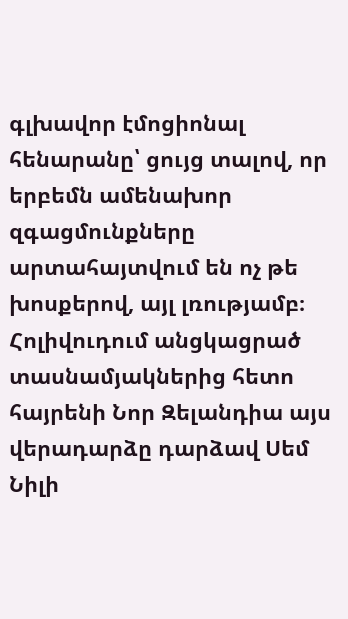գլխավոր էմոցիոնալ հենարանը՝ ցույց տալով, որ երբեմն ամենախոր զգացմունքները արտահայտվում են ոչ թե խոսքերով, այլ լռությամբ։
Հոլիվուդում անցկացրած տասնամյակներից հետո հայրենի Նոր Զելանդիա այս վերադարձը դարձավ Սեմ Նիլի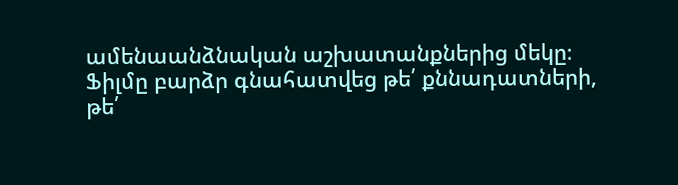ամենաանձնական աշխատանքներից մեկը։ Ֆիլմը բարձր գնահատվեց թե՛ քննադատների, թե՛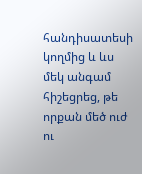հանդիսատեսի կողմից և ևս մեկ անգամ հիշեցրեց, թե որքան մեծ ուժ ու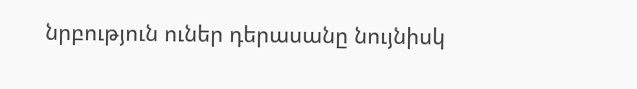նրբություն ուներ դերասանը նույնիսկ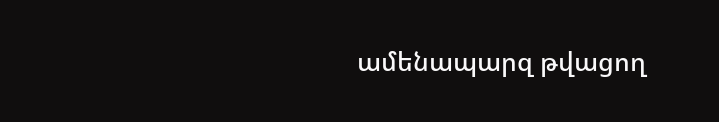ամենապարզ թվացող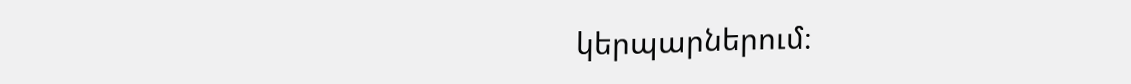կերպարներում։